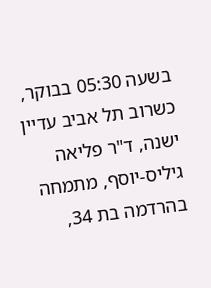בשעה 05:30 בבוקר, כשרוב תל אביב עדיין ישנה, ד"ר פליאה גיליס-יוסף, מתמחה בהרדמה בת 34,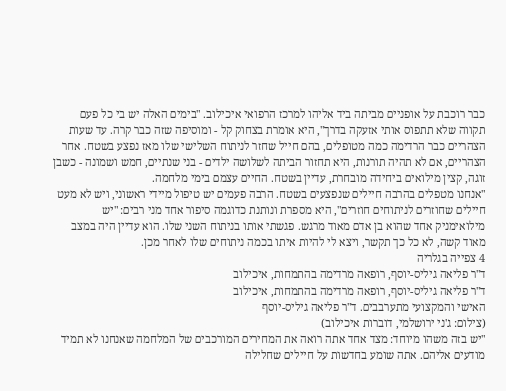כבר רוכבת על אופניים מביתה ביד אליהו למרכז הרפואי איכילוב. "בימים האלה יש בי כל פעם תקווה שלא תתפוס אותי אזעקה בדרך", היא אומרת בצחוק קל - ומוסיפה שזה כבר קרה. עד שעות הצהריים כבר הרדימה כמה מטופלים, בהם חייל שחזר לניתוח השלישי שלו מאז נפצע בשטח. אחר הצהריים, אם לא תהיה תורנות, היא תחזור הביתה לשלושה ילדים - בני שנתיים, חמש ושמונה - כשבן זוגה, קצין מילואים ביחידה מובחרת, עדיין בשטח. החיים עצמם בימי מלחמה.
"אנחנו מטפלים בהרבה חיילים שנפצעים בשטח. הרבה פעמים יש טיפול מיידי ראשוני, ויש לא מעט חיילים שחוזרים לניתוחים חוזרים", היא מספרת ונותנת כדוגמה סיפור אחד מני רבים: "יש מילואימניק אחד שהוא בן אדם מאוד מרגש. פגשתי אותו בניתוח השני שלו. הוא עדיין היה במצב מאוד קשה, לא כל כך תקשר, ויצא לי להיות איתו בכמה ניתוחים שלו לאחר מכן.
4 צפייה בגלריה
ד"ר פליאה גיליס-יוסף, רופאה מרדימה בהתמחות, איכילוב
ד"ר פליאה גיליס-יוסף, רופאה מרדימה בהתמחות, איכילוב
האישי והמקצועי מתערבבים. ד"ר פליאה גיליס-יוסף
(צילום: ג'ני ירושלמי, דוברות איכילוב)
"יש בזה משהו מיוחד: מצד אחד אתה רואה את המחירים המורכבים של המלחמה שאנחנו לא תמיד מודעים אליהם. אתה שומע בחדשות על חיילים שחלילה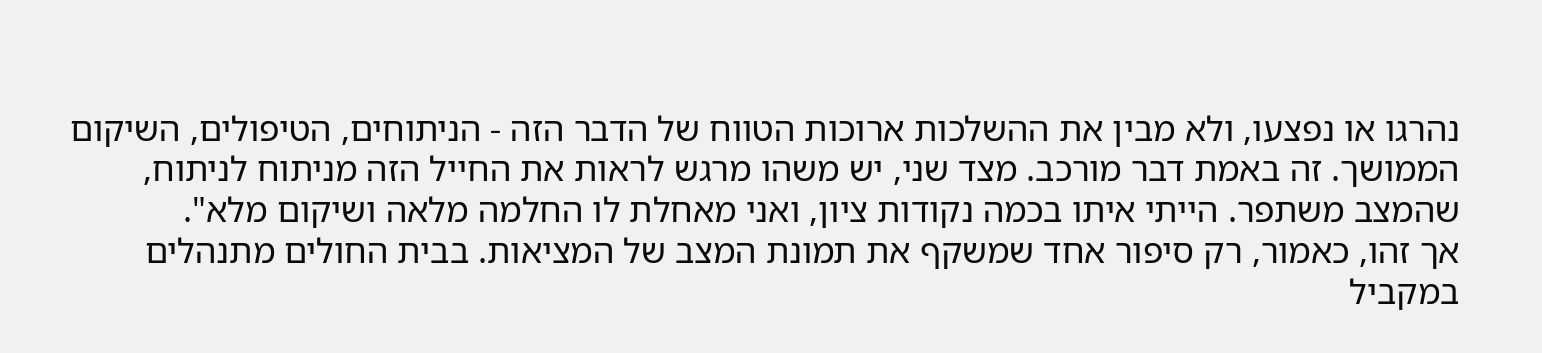נהרגו או נפצעו, ולא מבין את ההשלכות ארוכות הטווח של הדבר הזה - הניתוחים, הטיפולים, השיקום הממושך. זה באמת דבר מורכב. מצד שני, יש משהו מרגש לראות את החייל הזה מניתוח לניתוח, שהמצב משתפר. הייתי איתו בכמה נקודות ציון, ואני מאחלת לו החלמה מלאה ושיקום מלא".
אך זהו, כאמור, רק סיפור אחד שמשקף את תמונת המצב של המציאות. בבית החולים מתנהלים במקביל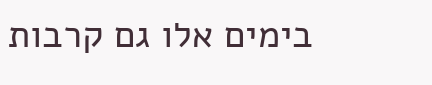בימים אלו גם קרבות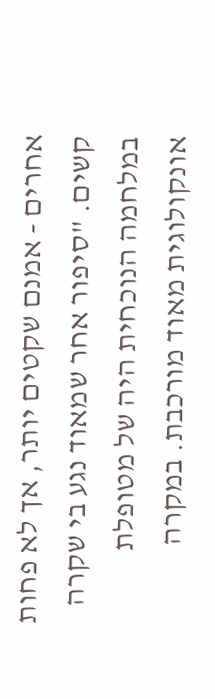אחרים - אמנם שקטים יותר, אך לא פחות קשים. "סיפור אחר שמאוד נגע בי שקרה במלחמה הנוכחית היה של מטופלת אונקולוגית מאוד מורכבת. במקרה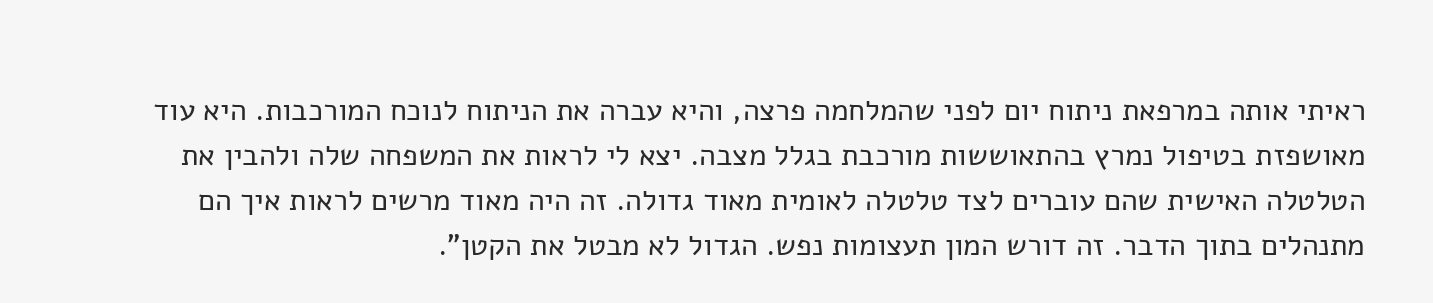ראיתי אותה במרפאת ניתוח יום לפני שהמלחמה פרצה, והיא עברה את הניתוח לנוכח המורכבות. היא עוד מאושפזת בטיפול נמרץ בהתאוששות מורכבת בגלל מצבה. יצא לי לראות את המשפחה שלה ולהבין את הטלטלה האישית שהם עוברים לצד טלטלה לאומית מאוד גדולה. זה היה מאוד מרשים לראות איך הם מתנהלים בתוך הדבר. זה דורש המון תעצומות נפש. הגדול לא מבטל את הקטן".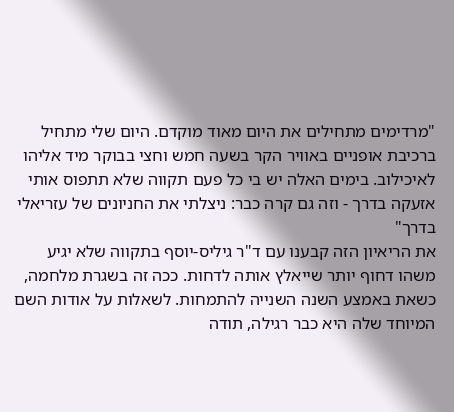"מרדימים מתחילים את היום מאוד מוקדם. היום שלי מתחיל ברכיבת אופניים באוויר הקר בשעה חמש וחצי בבוקר מיד אליהו לאיכילוב. בימים האלה יש בי כל פעם תקווה שלא תתפוס אותי אזעקה בדרך - וזה גם קרה כבר: ניצלתי את החניונים של עזריאלי בדרך"
את הריאיון הזה קבענו עם ד"ר גיליס-יוסף בתקווה שלא יגיע משהו דחוף יותר שייאלץ אותה לדחות. ככה זה בשגרת מלחמה, כשאת באמצע השנה השנייה להתמחות. לשאלות על אודות השם המיוחד שלה היא כבר רגילה, תודה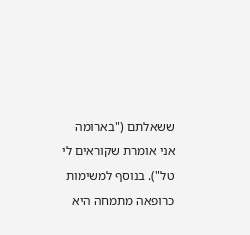ששאלתם ("בארומה אני אומרת שקוראים לי טל"). בנוסף למשימות כרופאה מתמחה היא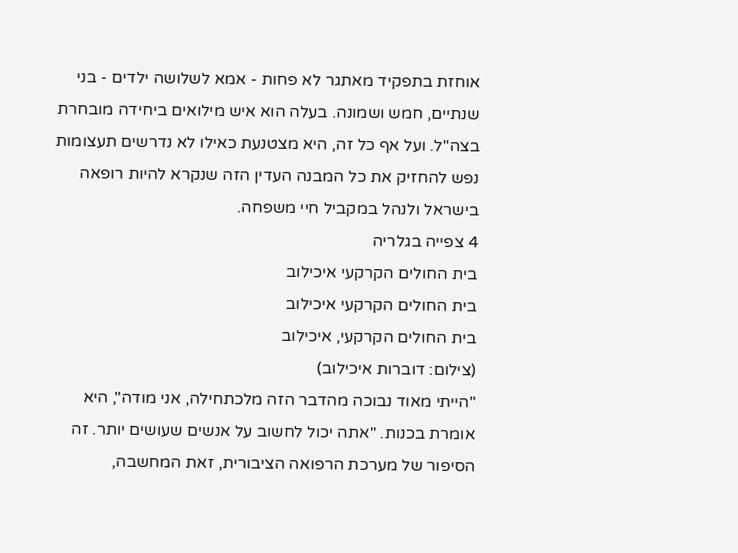אוחזת בתפקיד מאתגר לא פחות - אמא לשלושה ילדים - בני שנתיים, חמש ושמונה. בעלה הוא איש מילואים ביחידה מובחרת בצה"ל. ועל אף כל זה, היא מצטנעת כאילו לא נדרשים תעצומות נפש להחזיק את כל המבנה העדין הזה שנקרא להיות רופאה בישראל ולנהל במקביל חיי משפחה.
4 צפייה בגלריה
בית החולים הקרקעי איכילוב
בית החולים הקרקעי איכילוב
בית החולים הקרקעי, איכילוב
(צילום: דוברות איכילוב)
"הייתי מאוד נבוכה מהדבר הזה מלכתחילה, אני מודה", היא אומרת בכנות. "אתה יכול לחשוב על אנשים שעושים יותר. זה הסיפור של מערכת הרפואה הציבורית, זאת המחשבה,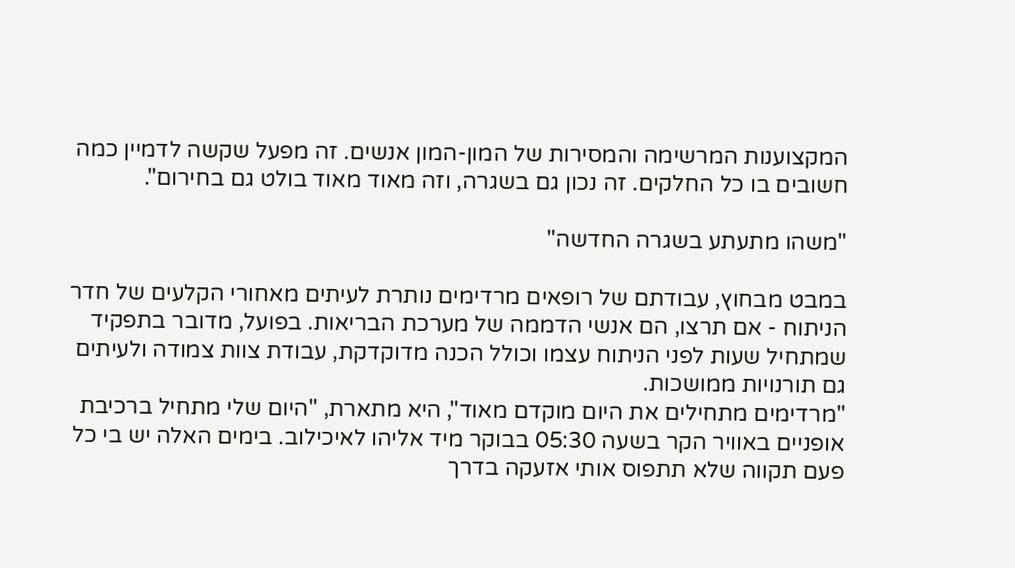המקצוענות המרשימה והמסירות של המון-המון אנשים. זה מפעל שקשה לדמיין כמה חשובים בו כל החלקים. זה נכון גם בשגרה, וזה מאוד מאוד בולט גם בחירום".

"משהו מתעתע בשגרה החדשה"

במבט מבחוץ, עבודתם של רופאים מרדימים נותרת לעיתים מאחורי הקלעים של חדר הניתוח - אם תרצו, הם אנשי הדממה של מערכת הבריאות. בפועל, מדובר בתפקיד שמתחיל שעות לפני הניתוח עצמו וכולל הכנה מדוקדקת, עבודת צוות צמודה ולעיתים גם תורנויות ממושכות.
"מרדימים מתחילים את היום מוקדם מאוד", היא מתארת, "היום שלי מתחיל ברכיבת אופניים באוויר הקר בשעה 05:30 בבוקר מיד אליהו לאיכילוב. בימים האלה יש בי כל פעם תקווה שלא תתפוס אותי אזעקה בדרך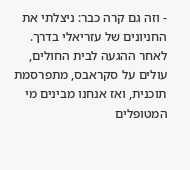- וזה גם קרה כבר: ניצלתי את החניונים של עזריאלי בדרך. לאחר ההגעה לבית החולים, עולים על סקראבס, מתפרסמת תוכנית, ואז אנחנו מבינים מי המטופלים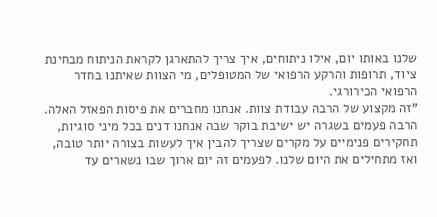שלנו באותו יום, אילו ניתוחים, איך צריך להתארגן לקראת הניתוח מבחינת ציוד, תרופות והרקע הרפואי של המטופלים, מי הצוות שאיתנו בחדר הרפואי הכירורגי.
"זה מקצוע של הרבה עבודת צוות. אנחנו מחברים את פיסות הפאזל האלה. הרבה פעמים בשגרה יש ישיבת בוקר שבה אנחנו דנים בכל מיני סוגיות, תחקירים פנימיים על מקרים שצריך להבין איך לעשות בצורה יותר טובה, ואז מתחילים את היום שלנו. לפעמים זה יום ארוך שבו נשארים עד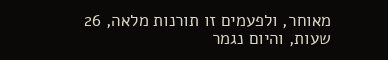מאוחר, ולפעמים זו תורנות מלאה, 26 שעות, והיום נגמר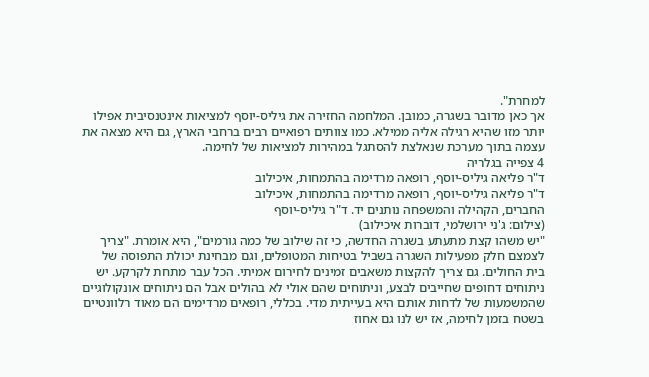למחרת".
אך כאן מדובר בשגרה, כמובן. המלחמה החזירה את גיליס-יוסף למציאות אינטנסיבית אפילו יותר מזו שהיא רגילה אליה ממילא. כמו צוותים רפואיים רבים ברחבי הארץ, גם היא מצאה את עצמה בתוך מערכת שנאלצת להסתגל במהירות למציאות של לחימה.
4 צפייה בגלריה
ד"ר פליאה גיליס-יוסף, רופאה מרדימה בהתמחות, איכילוב
ד"ר פליאה גיליס-יוסף, רופאה מרדימה בהתמחות, איכילוב
החברים, הקהילה והמשפחה נותנים יד. ד"ר גיליס-יוסף
(צילום: ג'ני ירושלמי, דוברות איכילוב)
"יש משהו קצת מתעתע בשגרה החדשה, כי זה שילוב של כמה גורמים", היא אומרת. "צריך לצמצם חלק מפעילות השגרה בשביל בטיחות המטופלים, וגם מבחינת יכולת התפוסה של בית החולים. גם צריך להקצות משאבים זמינים לחירום אמיתי. הכל עבר מתחת לקרקע. יש ניתוחים דחופים שחייבים לבצע, וניתוחים שהם אולי לא בהולים אבל הם ניתוחים אונקולוגיים שהמשמעות של לדחות אותם היא בעייתית מדי. בכללי, רופאים מרדימים הם מאוד רלוונטיים בשטח בזמן לחימה, אז יש לנו גם אחוז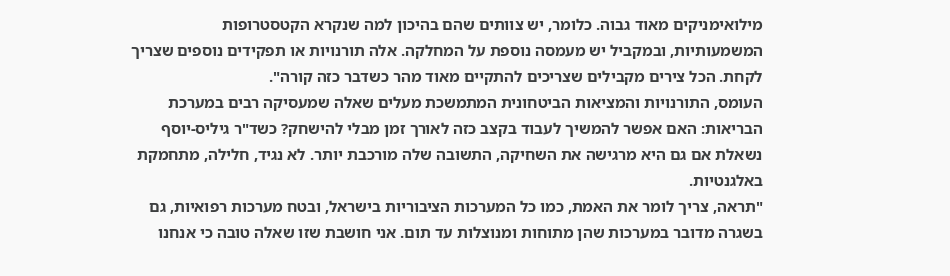מילואימניקים מאוד גבוה. כלומר, יש צוותים שהם בהיכון למה שנקרא הקטסטרופות המשמעותיות, ובמקביל יש מעמסה נוספת על המחלקה. אלה תורנויות או תפקידים נוספים שצריך לקחת. הכל צירים מקבילים שצריכים להתקיים מאוד מהר כשדבר כזה קורה".
העומס, התורנויות והמציאות הביטחונית המתמשכת מעלים שאלה שמעסיקה רבים במערכת הבריאות: האם אפשר להמשיך לעבוד בקצב כזה לאורך זמן מבלי להישחק? כשד"ר גיליס-יוסף נשאלת אם גם היא מרגישה את השחיקה, התשובה שלה מורכבת יותר. לא נגיד, חלילה, מתחמקת באלגנטיות.
"תראה, צריך לומר את האמת, כמו כל המערכות הציבוריות בישראל, ובטח מערכות רפואיות, גם בשגרה מדובר במערכות שהן מתוחות ומנוצלות עד תום. אני חושבת שזו שאלה טובה כי אנחנו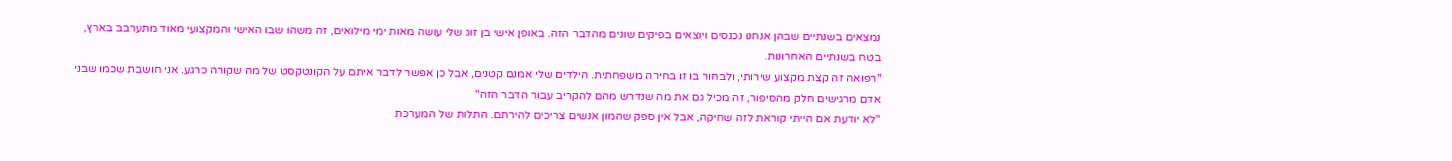נמצאים בשנתיים שבהן אנחנו נכנסים ויוצאים בפיקים שונים מהדבר הזה. באופן אישי בן זוג שלי עושה מאות ימי מילואים, זה משהו שבו האישי והמקצועי מאוד מתערבב בארץ, בטח בשנתיים האחרונות.
"רפואה זה קצת מקצוע שירותי, ולבחור בו זו בחירה משפחתית. הילדים שלי אמנם קטנים, אבל כן אפשר לדבר איתם על הקונטקסט של מה שקורה כרגע. אני חושבת שכמו שבני אדם מרגישים חלק מהסיפור, זה מכיל גם את מה שנדרש מהם להקריב עבור הדבר הזה"
"לא יודעת אם הייתי קוראת לזה שחיקה, אבל אין ספק שהמון אנשים צריכים להירתם. התלות של המערכת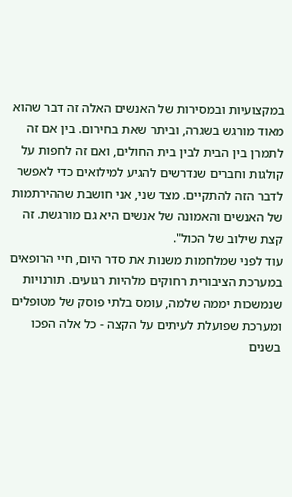במקצועיות ובמסירות של האנשים האלה זה דבר שהוא מאוד מורגש בשגרה, וביתר שאת בחירום. בין אם זה לתמרן בין הבית לבין בית החולים, ואם זה לחפות על קולגות וחברים שנדרשים להגיע למילואים כדי לאפשר לדבר הזה להתקיים. מצד שני, אני חושבת שההירתמות של האנשים והאמונה של אנשים היא גם מורגשת. זה קצת שילוב של הכול".
עוד לפני שמלחמות משנות את סדר היום, חיי הרופאים במערכת הציבורית רחוקים מלהיות רגועים. תורנויות שנמשכות יממה שלמה, עומס בלתי פוסק של מטופלים ומערכת שפועלת לעיתים על הקצה - כל אלה הפכו בשנים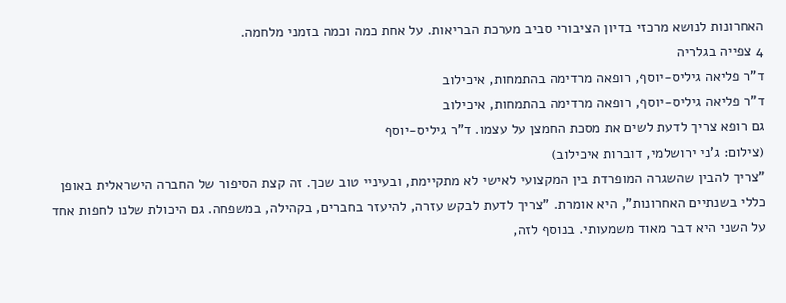האחרונות לנושא מרכזי בדיון הציבורי סביב מערכת הבריאות. על אחת כמה וכמה בזמני מלחמה.
4 צפייה בגלריה
ד"ר פליאה גיליס-יוסף, רופאה מרדימה בהתמחות, איכילוב
ד"ר פליאה גיליס-יוסף, רופאה מרדימה בהתמחות, איכילוב
גם רופא צריך לדעת לשים את מסכת החמצן על עצמו. ד"ר גיליס-יוסף
(צילום: ג'ני ירושלמי, דוברות איכילוב)
"צריך להבין שהשגרה המופרדת בין המקצועי לאישי לא מתקיימת, ובעיניי טוב שכך. זה קצת הסיפור של החברה הישראלית באופן כללי בשנתיים האחרונות", היא אומרת. "צריך לדעת לבקש עזרה, להיעזר בחברים, בקהילה, במשפחה. גם היכולת שלנו לחפות אחד על השני היא דבר מאוד משמעותי. בנוסף לזה,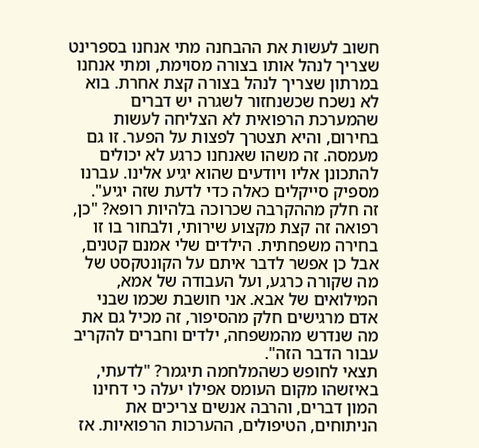חשוב לעשות את ההבחנה מתי אנחנו בספרינט שצריך לנהל אותו בצורה מסוימת, ומתי אנחנו במרתון שצריך לנהל בצורה קצת אחרת. בוא לא נשכח שכשנחזור לשגרה יש דברים שהמערכת הרפואית לא הצליחה לעשות בחירום, והיא תצטרך לפצות על הפער. זו גם מעמסה. זה משהו שאנחנו כרגע לא יכולים להתכונן אליו ויודעים שהוא יגיע אלינו. עברנו מספיק סייקלים כאלה כדי לדעת שזה יגיע".
זה חלק מההקרבה שכרוכה בלהיות רופא? "כן, רפואה זה קצת מקצוע שירותי, ולבחור בו זו בחירה משפחתית. הילדים שלי אמנם קטנים, אבל כן אפשר לדבר איתם על הקונטקסט של מה שקורה כרגע, ועל העבודה של אמא, המילואים של אבא. אני חושבת שכמו שבני אדם מרגישים חלק מהסיפור, זה מכיל גם את מה שנדרש מהמשפחה, ילדים וחברים להקריב עבור הדבר הזה".
תצאי לחופש כשהמלחמה תיגמר? "לדעתי, באיזשהו מקום העומס אפילו יעלה כי דחינו המון דברים, והרבה אנשים צריכים את הניתוחים, הטיפולים, ההערכות הרפואיות. אז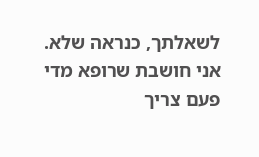לשאלתך, כנראה שלא. אני חושבת שרופא מדי פעם צריך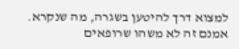למצוא דרך להיטען בשגרה, מה שנקרא. אמנם זה לא משהו שרופאים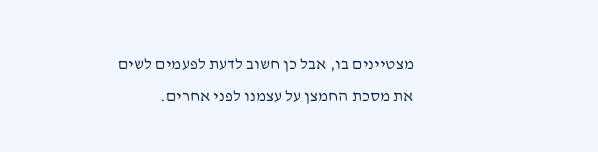מצטיינים בו, אבל כן חשוב לדעת לפעמים לשים את מסכת החמצן על עצמנו לפני אחרים.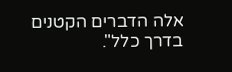אלה הדברים הקטנים בדרך כלל".